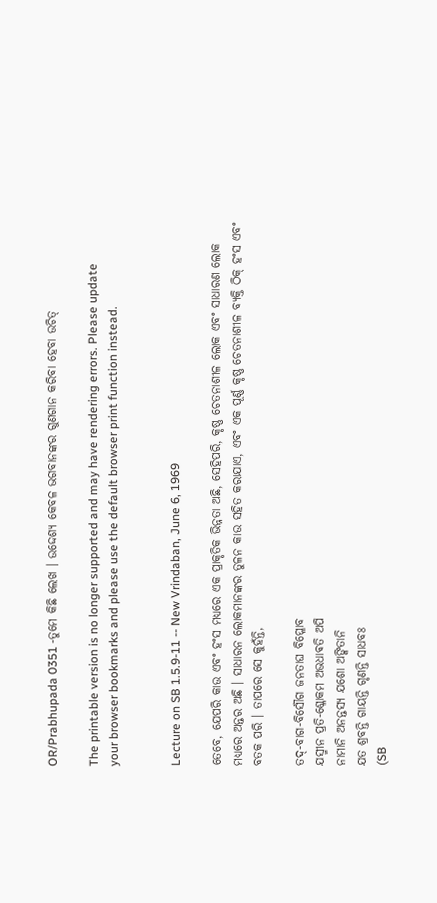OR/Prabhupada 0351 -ତୁମେ କିଛି ଲେଖ । ଉଦ୍ଦେଶ୍ୟ କେବଳ ଭଗବାନଙ୍କର ଗୁଣଗାନ କରିବା ହେବା ଉଚିତ୍

The printable version is no longer supported and may have rendering errors. Please update your browser bookmarks and please use the default browser print function instead.


Lecture on SB 1.5.9-11 -- New Vrindaban, June 6, 1969

ତେବେ, ଯେପରି କାଉ ଏବଂ ହଂସ ମଧ୍ୟରେ ଏକ ପ୍ରାକୃତିକ ଭିନ୍ନତା ଅଛି, ସେହିପରି, କୃଷ୍ଣ ଚେତନାଶୀଳ ଲୋକ ଏବଂ ସାଧାରଣ ଲୋକ ମଧ୍ୟରେ ଅନ୍ତର ଅଛି । ସାଧାରନ ଲୋକମାନଙ୍କର ତୁଳନ କାଉ ସହିତ କରାଯାଏ, ଏବଂ ଏକ ପୂର୍ଣ୍ଣ କୃଷ୍ଣ ଚେତନାଶୀଳ ବ୍ୟକ୍ତି ଠିକ୍ ହଂସ ଏବଂ ବତକ ପରି । ତାପରେ ସେ କୁହଁନ୍ତି,

ତଦ୍-ବାଗ-ବିର୍ସୌଗ ଜନତାଘ ବିପ୍ଳୋବ
ଯସ୍ମୀନ ପ୍ରତି-ଶ୍ଳୋକମ ଅଭଧାଵତି ଅପି
ନାମାନି ଅନନ୍ତସ୍ୟ ଯଶୋ ଅଙ୍କିତାନି
ଯତ ଶ୍ରବନ୍ତି ଗାୟନ୍ତି ଗୃଣନ୍ତି ସାଧବଃ
(SB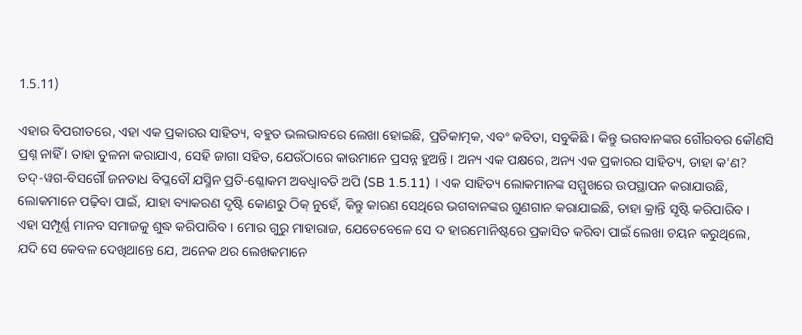1.5.11)

ଏହାର ବିପରୀତରେ, ଏହା ଏକ ପ୍ରକାରର ସାହିତ୍ୟ, ବହୁତ ଭଲଭାବରେ ଲେଖା ହୋଇଛି, ପ୍ରତିକାତ୍ମକ, ଏବଂ କବିତା, ସବୁକିଛି । କିନ୍ତୁ ଭଗବାନଙ୍କର ଗୌରବର କୌଣସି ପ୍ରଶ୍ନ ନାହିଁ । ତାହା ତୁଳନା କରାଯାଏ, ସେହି ଜାଗା ସହିତ, ଯେଉଁଠାରେ କାଉମାନେ ପ୍ରସନ୍ନ ହୁଅନ୍ତି । ଅନ୍ୟ ଏକ ପକ୍ଷରେ, ଅନ୍ୟ ଏକ ପ୍ରକାରର ସାହିତ୍ୟ, ତାହା କ'ଣ? ତଦ୍-ୱଗ-ବିସର୍ଗୌ ଜନତାଧ ବିପ୍ଳବୌ ଯସ୍ମିନ ପ୍ରତି-ଶ୍ଳୋକମ ଅବଧ୍ଵାବତି ଅପି (SB 1.5.11) । ଏକ ସାହିତ୍ୟ ଲୋକମାନଙ୍କ ସମ୍ମୁଖରେ ଉପସ୍ଥାପନ କରାଯାଉଛି, ଲୋକମାନେ ପଢ଼ିବା ପାଇଁ, ଯାହା ବ୍ୟାକରଣ ଦୃଷ୍ଟି କୋଣରୁ ଠିକ୍ ନୁହେଁ, କିନ୍ତୁ କାରଣ ସେଥିରେ ଭଗବାନଙ୍କର ଗୁଣଗାନ କରାଯାଇଛି, ତାହା କ୍ରାନ୍ତି ସୃଷ୍ଟି କରିପାରିବ । ଏହା ସମ୍ପୂର୍ଣ୍ଣ ମାନବ ସମାଜକୁ ଶୁଦ୍ଧ କରିପାରିବ । ମୋର ଗୁରୁ ମାହାରାଜ, ଯେତେବେଳେ ସେ ଦ ହାରମୋନିଷ୍ଟରେ ପ୍ରକାସିତ କରିବା ପାଇଁ ଲେଖା ଚୟନ କରୁଥିଲେ, ଯଦି ସେ କେବଳ ଦେଖିଥାନ୍ତେ ଯେ, ଅନେକ ଥର ଲେଖକମାନେ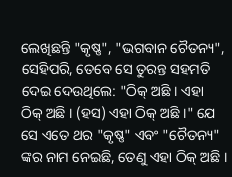ଲେଖିଛନ୍ତି "କୃଷ୍ଣ", "ଭଗବାନ ଚୈତନ୍ୟ", ସେହିପରି, ତେବେ ସେ ତୁରନ୍ତ ସହମତି ଦେଇ ଦେଉଥିଲେ: "ଠିକ୍ ଅଛି । ଏହା ଠିକ୍ ଅଛି । (ହସ) ଏହା ଠିକ୍ ଅଛି ।" ଯେ ସେ ଏତେ ଥର "କୃଷ୍ଣ" ଏବଂ "ଚୈତନ୍ୟ" ଙ୍କର ନାମ ନେଇଛି, ତେଣୁ ଏହା ଠିକ୍ ଅଛି ।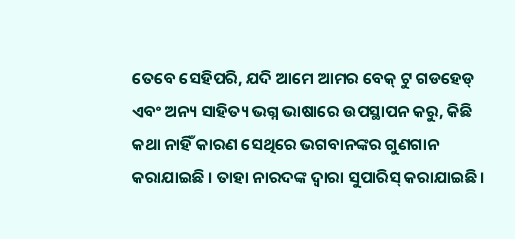ତେବେ ସେହିପରି, ଯଦି ଆମେ ଆମର ବେକ୍ ଟୁ ଗଡହେଡ୍ ଏବଂ ଅନ୍ୟ ସାହିତ୍ୟ ଭଗ୍ନ ଭାଷାରେ ଉପସ୍ଥାପନ କରୁ, କିଛି କଥା ନାହିଁ କାରଣ ସେଥିରେ ଭଗବାନଙ୍କର ଗୁଣଗାନ କରାଯାଇଛି । ତାହା ନାରଦଙ୍କ ଦ୍ଵାରା ସୁପାରିସ୍ କରାଯାଇଛି ।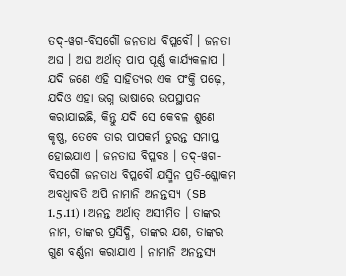ତଦ୍-ୱଗ-ବିସର୍ଗୌ ଜନତାଧ ବିପ୍ଳବୌ । ଜନତା ଅଘ । ଅଘ ଅର୍ଥାତ୍ ପାପ ପୂର୍ଣ୍ଣ କାର୍ଯ୍ୟକଳାପ । ଯଦି ଜଣେ ଏହି ସାହିତ୍ୟର ଏକ ପଂକ୍ତି ପଢ଼େ, ଯଦିଓ ଏହା ଭଗ୍ନ ଭାଷାରେ ଉପସ୍ଥାପନ କରାଯାଇଛି, କିନ୍ତୁ ଯଦି ସେ କେବଳ ଶୁଣେ କୃଷ୍ଣ, ତେବେ ତାର ପାପକର୍ମ ତୁରନ୍ତ ସମାପ୍ତ ହୋଇଯାଏ । ଜନତାଘ ବିପ୍ଳବଃ । ତଦ୍-ୱଗ-ବିସର୍ଗୌ ଜନତାଧ ବିପ୍ଳବୌ ଯସ୍ମିନ ପ୍ରତି-ଶ୍ଳୋକମ ଅବଧ୍ଵାବତି ଅପି ନାମାନି ଅନନ୍ତସ୍ୟ (SB 1.5.11) । ଅନନ୍ତ ଅର୍ଥାତ୍ ଅସୀମିତ । ତାଙ୍କର ନାମ, ତାଙ୍କର ପ୍ରସିଦ୍ଧି, ତାଙ୍କର ଯଶ, ତାଙ୍କର ଗୁଣ ବର୍ଣ୍ଣନା କରାଯାଏ । ନାମାନି ଅନନ୍ତସ୍ୟ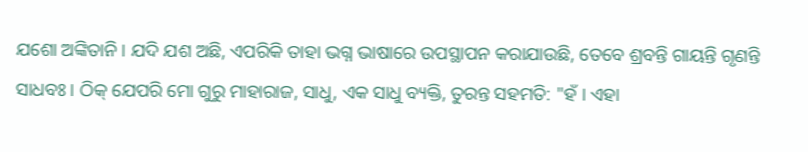ଯଶୋ ଅଙ୍କିତାନି । ଯଦି ଯଶ ଅଛି, ଏପରିକି ତାହା ଭଗ୍ନ ଭାଷାରେ ଉପସ୍ଥାପନ କରାଯାଉଛି, ତେବେ ଶ୍ରବନ୍ତି ଗାୟନ୍ତି ଗୃଣନ୍ତି ସାଧବଃ । ଠିକ୍ ଯେପରି ମୋ ଗୁରୁ ମାହାରାଜ, ସାଧୁ, ଏକ ସାଧୁ ବ୍ୟକ୍ତି, ତୁରନ୍ତ ସହମତି: "ହଁ । ଏହା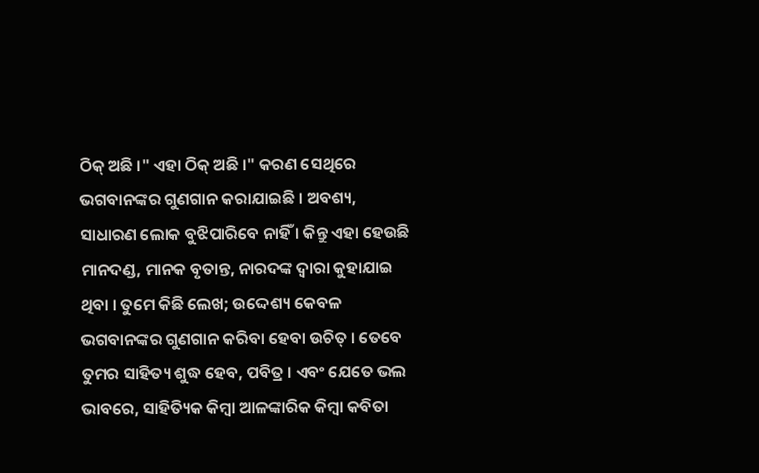ଠିକ୍ ଅଛି ।" ଏହା ଠିକ୍ ଅଛି ।" କରଣ ସେଥିରେ ଭଗବାନଙ୍କର ଗୁଣଗାନ କରାଯାଇଛି । ଅବଶ୍ୟ, ସାଧାରଣ ଲୋକ ବୁଝିପାରିବେ ନାହିଁ । କିନ୍ତୁ ଏହା ହେଉଛି ମାନଦଣ୍ଡ, ମାନକ ବୃତାନ୍ତ, ନାରଦଙ୍କ ଦ୍ଵାରା କୁହାଯାଇ ଥିବା । ତୁମେ କିଛି ଲେଖ; ଉଦ୍ଦେଶ୍ୟ କେବଳ ଭଗବାନଙ୍କର ଗୁଣଗାନ କରିବା ହେବା ଉଚିତ୍ । ତେବେ ତୁମର ସାହିତ୍ୟ ଶୁଦ୍ଧ ହେବ, ପବିତ୍ର । ଏବଂ ଯେତେ ଭଲ ଭାବରେ, ସାହିତ୍ୟିକ କିମ୍ଵା ଆଳଙ୍କାରିକ କିମ୍ଵା କବିତା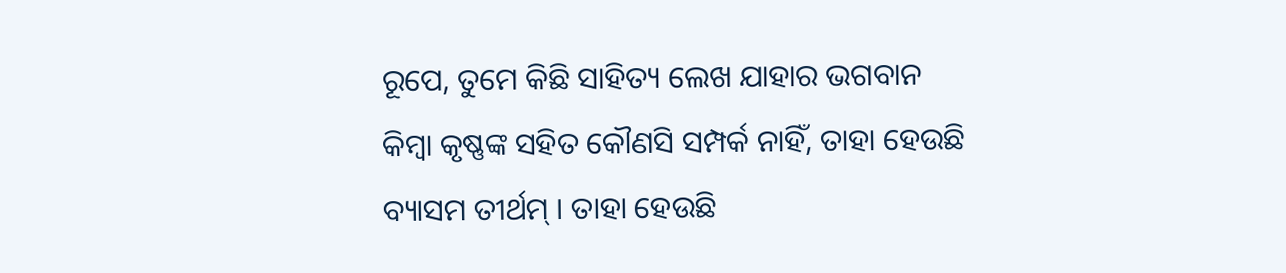ରୂପେ, ତୁମେ କିଛି ସାହିତ୍ୟ ଲେଖ ଯାହାର ଭଗବାନ କିମ୍ଵା କୃଷ୍ଣଙ୍କ ସହିତ କୌଣସି ସମ୍ପର୍କ ନାହିଁ, ତାହା ହେଉଛି ବ୍ୟାସମ ତୀର୍ଥମ୍ । ତାହା ହେଉଛି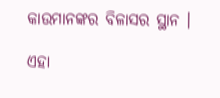କାଉମାନଙ୍କର ବିଳାସର ସ୍ଥାନ ।

ଏହା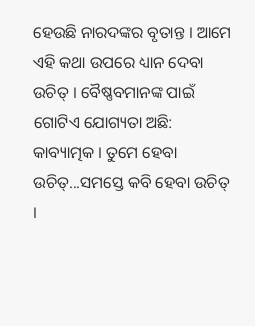ହେଉଛି ନାରଦଙ୍କର ବୃତାନ୍ତ । ଆମେ ଏହି କଥା ଉପରେ ଧ୍ୟାନ ଦେବା ଉଚିତ୍ । ବୈଷ୍ଣବମାନଙ୍କ ପାଇଁ ଗୋଟିଏ ଯୋଗ୍ୟତା ଅଛି: କାବ୍ୟାତ୍ମକ । ତୁମେ ହେବା ଉଚିତ୍...ସମସ୍ତେ କବି ହେବା ଉଚିତ୍ ।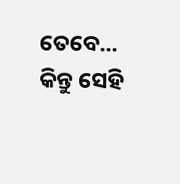ତେବେ... କିନ୍ତୁ ସେହି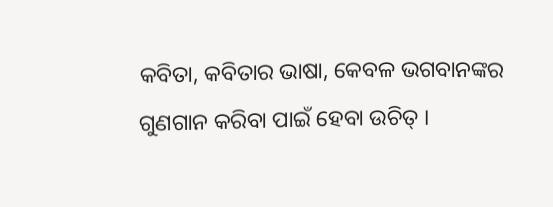କବିତା, କବିତାର ଭାଷା, କେବଳ ଭଗବାନଙ୍କର ଗୁଣଗାନ କରିବା ପାଇଁ ହେବା ଉଚିତ୍ ।